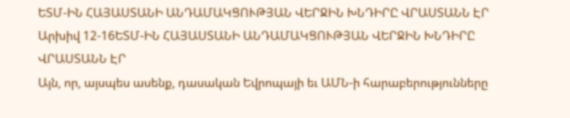ԵՏՄ-ԻՆ ՀԱՅԱՍՏԱՆԻ ԱՆԴԱՄԱԿՑՈՒԹՅԱՆ ՎԵՐՋԻՆ ԽՆԴԻՐԸ ՎՐԱՍՏԱՆՆ ԷՐ
Արխիվ 12-16ԵՏՄ-ԻՆ ՀԱՅԱՍՏԱՆԻ ԱՆԴԱՄԱԿՑՈՒԹՅԱՆ ՎԵՐՋԻՆ ԽՆԴԻՐԸ ՎՐԱՍՏԱՆՆ ԷՐ
Այն, որ, այսպես ասենք, դասական Եվրոպայի եւ ԱՄՆ-ի հարաբերությունները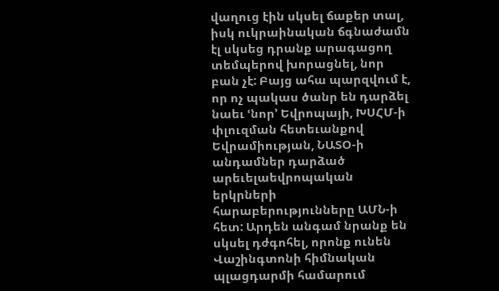վաղուց էին սկսել ճաքեր տալ, իսկ ուկրաինական ճգնաժամն էլ սկսեց դրանք արագացող տեմպերով խորացնել, նոր բան չէ: Բայց ահա պարզվում է, որ ոչ պակաս ծանր են դարձել նաեւ ՙնոր՚ Եվրոպայի, ԽՍՀՄ-ի փլուզման հետեւանքով Եվրամիության, ՆԱՏՕ-ի անդամներ դարձած արեւելաեվրոպական երկրների հարաբերությունները ԱՄՆ-ի հետ: Արդեն անգամ նրանք են սկսել դժգոհել, որոնք ունեն Վաշինգտոնի հիմնական պլացդարմի համարում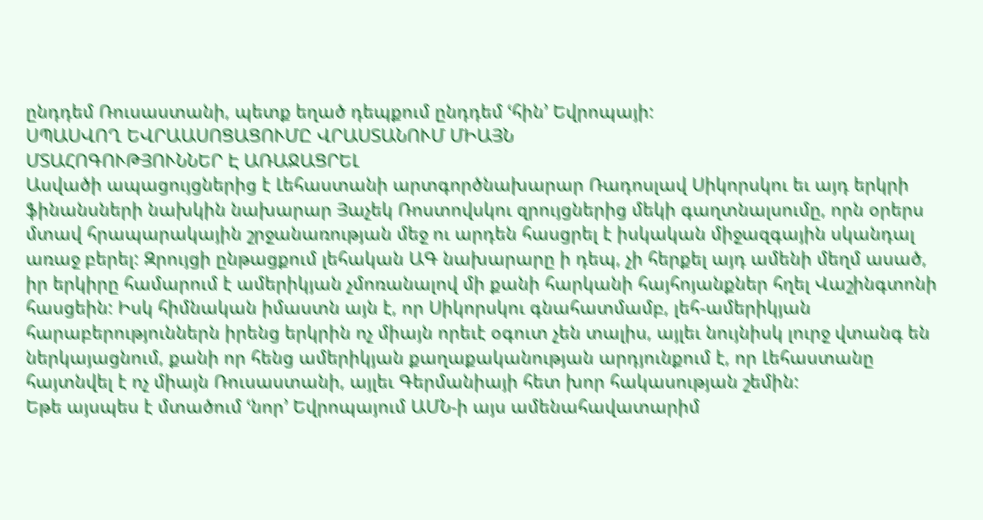ընդդեմ Ռուսաստանի, պետք եղած դեպքում ընդդեմ ՙհին՚ Եվրոպայի:
ՍՊԱՍՎՈՂ ԵՎՐԱԱՍՈՑԱՑՈՒՄԸ ՎՐԱՍՏԱՆՈՒՄ ՄԻԱՅՆ
ՄՏԱՀՈԳՈՒԹՅՈՒՆՆԵՐ Է ԱՌԱՋԱՑՐԵԼ
Ասվածի ապացույցներից է Լեհաստանի արտգործնախարար Ռադոսլավ Սիկորսկու եւ այդ երկրի ֆինանսների նախկին նախարար Յաչեկ Ռոստովսկու զրույցներից մեկի գաղտնալսումը, որն օրերս մտավ հրապարակային շրջանառության մեջ ու արդեն հասցրել է իսկական միջազգային սկանդալ առաջ բերել: Զրույցի ընթացքում լեհական ԱԳ նախարարը ի դեպ, չի հերքել այդ ամենի մեղմ ասած, իր երկիրը համարում է ամերիկյան չմոռանալով մի քանի հարկանի հայհոյանքներ հղել Վաշինգտոնի հասցեին: Իսկ հիմնական իմաստն այն է, որ Սիկորսկու գնահատմամբ, լեհ-ամերիկյան հարաբերություններն իրենց երկրին ոչ միայն որեւէ օգուտ չեն տալիս, այլեւ նույնիսկ լուրջ վտանգ են ներկայացնում, քանի որ հենց ամերիկյան քաղաքականության արդյունքում է, որ Լեհաստանը հայտնվել է ոչ միայն Ռուսաստանի, այլեւ Գերմանիայի հետ խոր հակասության շեմին:
Եթե այսպես է մտածում ՙնոր՚ Եվրոպայում ԱՄՆ-ի այս ամենահավատարիմ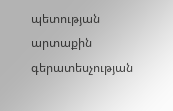պետության արտաքին գերատեսչության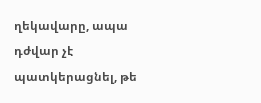ղեկավարը, ապա դժվար չէ պատկերացնել, թե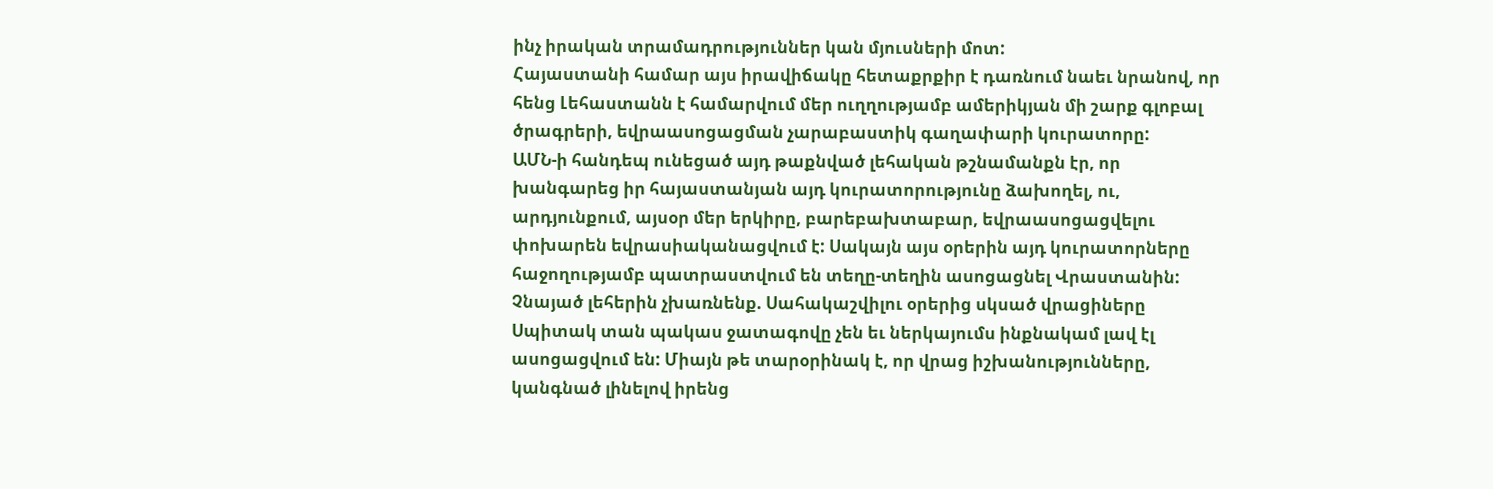ինչ իրական տրամադրություններ կան մյուսների մոտ:
Հայաստանի համար այս իրավիճակը հետաքրքիր է դառնում նաեւ նրանով, որ հենց Լեհաստանն է համարվում մեր ուղղությամբ ամերիկյան մի շարք գլոբալ ծրագրերի, եվրաասոցացման չարաբաստիկ գաղափարի կուրատորը:
ԱՄՆ-ի հանդեպ ունեցած այդ թաքնված լեհական թշնամանքն էր, որ խանգարեց իր հայաստանյան այդ կուրատորությունը ձախողել, ու, արդյունքում, այսօր մեր երկիրը, բարեբախտաբար, եվրաասոցացվելու փոխարեն եվրասիականացվում է: Սակայն այս օրերին այդ կուրատորները հաջողությամբ պատրաստվում են տեղը-տեղին ասոցացնել Վրաստանին:
Չնայած լեհերին չխառնենք. Սահակաշվիլու օրերից սկսած վրացիները Սպիտակ տան պակաս ջատագովը չեն եւ ներկայումս ինքնակամ լավ էլ ասոցացվում են: Միայն թե տարօրինակ է, որ վրաց իշխանությունները, կանգնած լինելով իրենց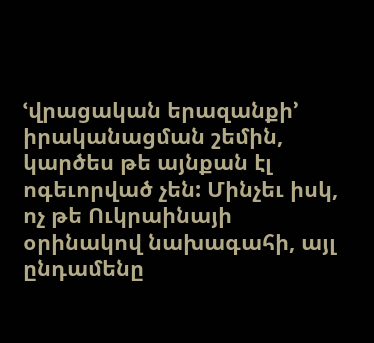ՙվրացական երազանքի՚ իրականացման շեմին, կարծես թե այնքան էլ ոգեւորված չեն: Մինչեւ իսկ, ոչ թե Ուկրաինայի օրինակով նախագահի, այլ ընդամենը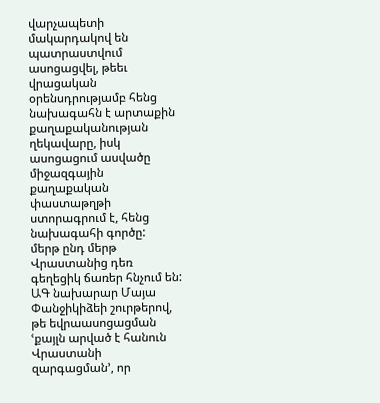վարչապետի մակարդակով են պատրաստվում ասոցացվել, թեեւ վրացական օրենսդրությամբ հենց նախագահն է արտաքին քաղաքականության ղեկավարը, իսկ ասոցացում ասվածը միջազգային քաղաքական փաստաթղթի ստորագրում է, հենց նախագահի գործը:
մերթ ընդ մերթ Վրաստանից դեռ գեղեցիկ ճառեր հնչում են: ԱԳ նախարար Մայա Փանջիկիձեի շուրթերով, թե եվրաասոցացման ՙքայլն արված է հանուն Վրաստանի զարգացման՚, որ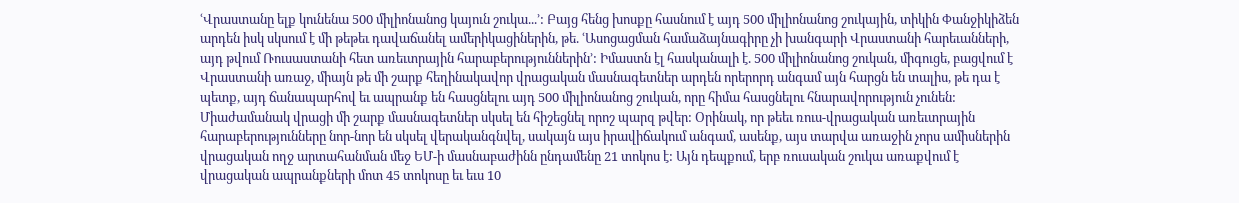ՙՎրաստանը ելք կունենա 500 միլիոնանոց կայուն շուկա...՚: Բայց հենց խոսքը հասնում է այդ 500 միլիոնանոց շուկային, տիկին Փանջիկիձեն արդեն իսկ սկսում է մի թեթեւ դավաճանել ամերիկացիներին, թե. ՙԱսոցացման համաձայնագիրը չի խանգարի Վրաստանի հարեւանների, այդ թվում Ռուսաստանի հետ առեւտրային հարաբերություններին՚: Իմաստն էլ հասկանալի է. 500 միլիոնանոց շուկան, միգուցե, բացվում է Վրաստանի առաջ, միայն թե մի շարք հեղինակավոր վրացական մասնագետներ արդեն որերորդ անգամ այն հարցն են տալիս, թե դա է պետք, այդ ճանապարհով եւ ապրանք են հասցնելու այդ 500 միլիոնանոց շուկան, որը հիմա հասցնելու հնարավորություն չունեն:
Միաժամանակ վրացի մի շարք մասնագետներ սկսել են հիշեցնել որոշ պարզ թվեր: Օրինակ, որ թեեւ ռուս-վրացական առեւտրային հարաբերությունները նոր-նոր են սկսել վերականգնվել, սակայն այս իրավիճակում անգամ, ասենք, այս տարվա առաջին չորս ամիսներին վրացական ողջ արտահանման մեջ ԵՄ-ի մասնաբաժինն ընդամենը 21 տոկոս է: Այն դեպքում, երբ ռուսական շուկա առաքվում է վրացական ապրանքների մոտ 45 տոկոսը եւ եւս 10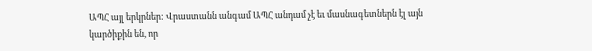ԱՊՀ այլ երկրներ: Վրաստանն անգամ ԱՊՀ անդամ չէ եւ մասնագետներն էլ այն կարծիքին են, որ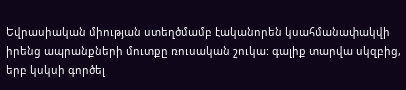Եվրասիական միության ստեղծմամբ էականորեն կսահմանափակվի իրենց ապրանքների մուտքը ռուսական շուկա: գալիք տարվա սկզբից, երբ կսկսի գործել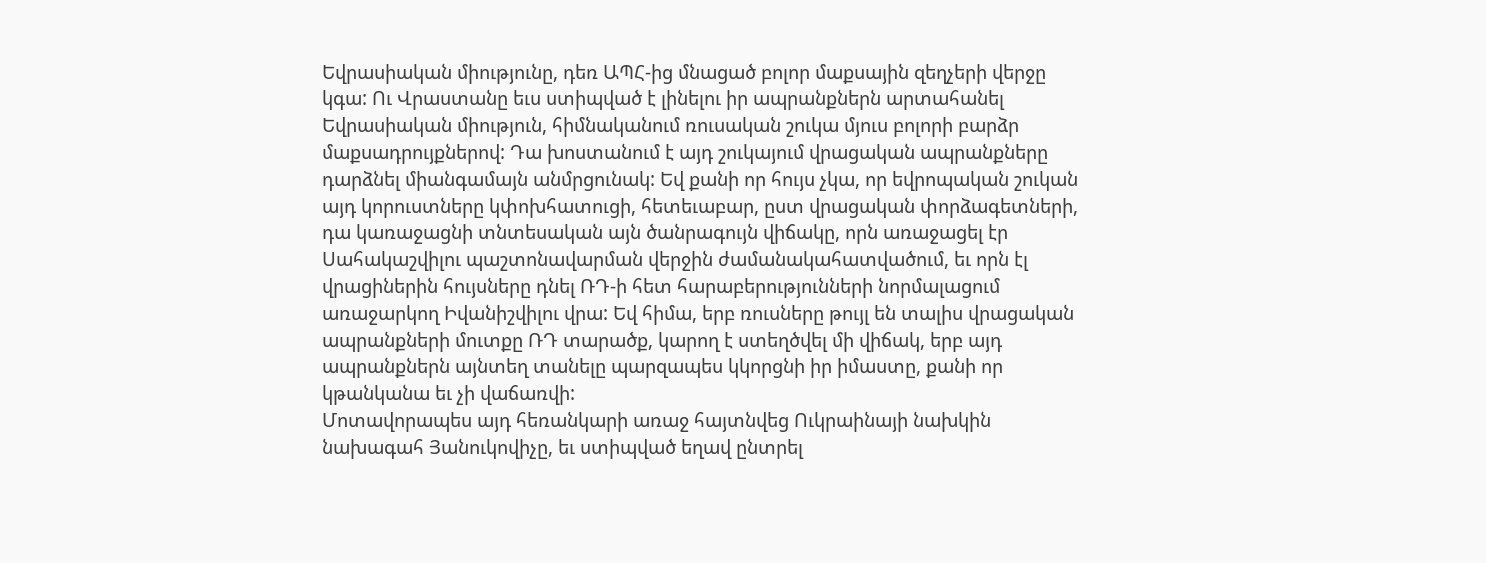Եվրասիական միությունը, դեռ ԱՊՀ-ից մնացած բոլոր մաքսային զեղչերի վերջը կգա: Ու Վրաստանը եւս ստիպված է լինելու իր ապրանքներն արտահանել Եվրասիական միություն, հիմնականում ռուսական շուկա մյուս բոլորի բարձր մաքսադրույքներով: Դա խոստանում է այդ շուկայում վրացական ապրանքները դարձնել միանգամայն անմրցունակ: Եվ քանի որ հույս չկա, որ եվրոպական շուկան այդ կորուստները կփոխհատուցի, հետեւաբար, ըստ վրացական փորձագետների, դա կառաջացնի տնտեսական այն ծանրագույն վիճակը, որն առաջացել էր Սահակաշվիլու պաշտոնավարման վերջին ժամանակահատվածում, եւ որն էլ վրացիներին հույսները դնել ՌԴ-ի հետ հարաբերությունների նորմալացում առաջարկող Իվանիշվիլու վրա: Եվ հիմա, երբ ռուսները թույլ են տալիս վրացական ապրանքների մուտքը ՌԴ տարածք, կարող է ստեղծվել մի վիճակ, երբ այդ ապրանքներն այնտեղ տանելը պարզապես կկորցնի իր իմաստը, քանի որ կթանկանա եւ չի վաճառվի:
Մոտավորապես այդ հեռանկարի առաջ հայտնվեց Ուկրաինայի նախկին նախագահ Յանուկովիչը, եւ ստիպված եղավ ընտրել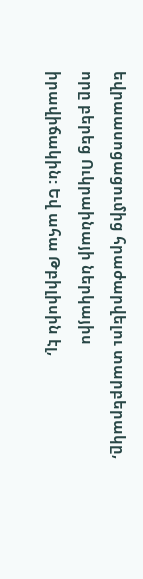եվրաասոցացումից հրաժարվելու տարբերակը, որը բերեց Ուկրաինայի ներկայիս իրավիճակին: Եվ ահա Թբիլիսին էլ,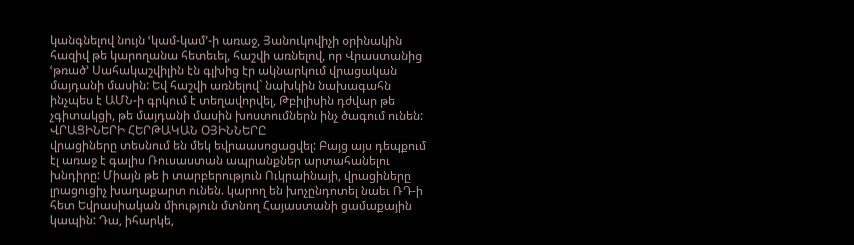կանգնելով նույն ՙկամ-կամ՚-ի առաջ, Յանուկովիչի օրինակին հազիվ թե կարողանա հետեւել, հաշվի առնելով, որ Վրաստանից ՙթռած՚ Սահակաշվիլին էն գլխից էր ակնարկում վրացական մայդանի մասին: Եվ հաշվի առնելով` նախկին նախագահն ինչպես է ԱՄՆ-ի գրկում է տեղավորվել, Թբիլիսին դժվար թե չգիտակցի, թե մայդանի մասին խոստումներն ինչ ծագում ունեն:
ՎՐԱՑԻՆԵՐԻ ՀԵՐԹԱԿԱՆ ՕՅԻՆՆԵՐԸ
վրացիները տեսնում են մեկ եվրաասոցացվել: Բայց այս դեպքում էլ առաջ է գալիս Ռուսաստան ապրանքներ արտահանելու խնդիրը: Միայն թե ի տարբերություն Ուկրաինայի, վրացիները լրացուցիչ խաղաքարտ ունեն. կարող են խոչընդոտել նաեւ ՌԴ-ի հետ Եվրասիական միություն մտնող Հայաստանի ցամաքային կապին: Դա, իհարկե,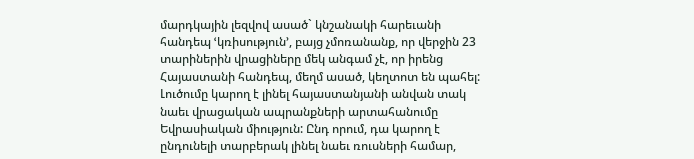մարդկային լեզվով ասած` կնշանակի հարեւանի հանդեպ ՙկռիսություն՚, բայց չմոռանանք, որ վերջին 23 տարիներին վրացիները մեկ անգամ չէ, որ իրենց Հայաստանի հանդեպ, մեղմ ասած, կեղտոտ են պահել:
Լուծումը կարող է լինել հայաստանյանի անվան տակ նաեւ վրացական ապրանքների արտահանումը Եվրասիական միություն: Ընդ որում, դա կարող է ընդունելի տարբերակ լինել նաեւ ռուսների համար,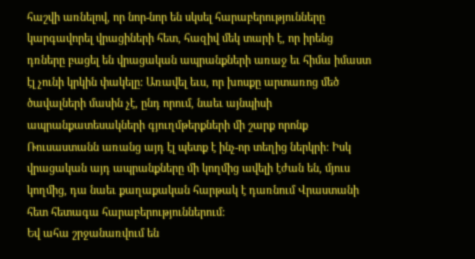հաշվի առնելով, որ նոր-նոր են սկսել հարաբերությունները կարգավորել վրացիների հետ, հազիվ մեկ տարի է, որ իրենց դռները բացել են վրացական ապրանքների առաջ եւ հիմա իմաստ էլ չունի կրկին փակելը: Առավել եւս, որ խոսքը արտառոց մեծ ծավալների մասին չէ, ընդ որում, նաեւ այնպիսի ապրանքատեսակների գյուղմթերքների մի շարք որոնք Ռուսաստանն առանց այդ էլ պետք է ինչ-որ տեղից ներկրի: Իսկ վրացական այդ ապրանքները մի կողմից ավելի էժան են, մյուս կողմից, դա նաեւ քաղաքական հարթակ է դառնում Վրաստանի հետ հետագա հարաբերություններում:
Եվ ահա շրջանառվում են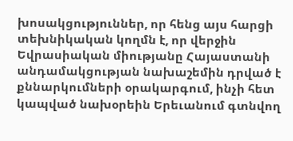խոսակցություններ, որ հենց այս հարցի տեխնիկական կողմն է, որ վերջին Եվրասիական միությանը Հայաստանի անդամակցության նախաշեմին դրված է քննարկումների օրակարգում, ինչի հետ կապված նախօրեին Երեւանում գտնվող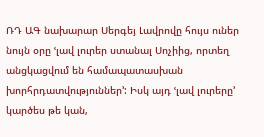ՌԴ ԱԳ նախարար Սերգեյ Լավրովը հույս ուներ նույն օրը ՙլավ լուրեր ստանալ Սոչիից, որտեղ անցկացվում են համապատասխան խորհրդատվություններ՚: Իսկ այդ ՙլավ լուրերը՚ կարծես թե կան,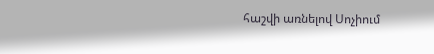հաշվի առնելով Սոչիում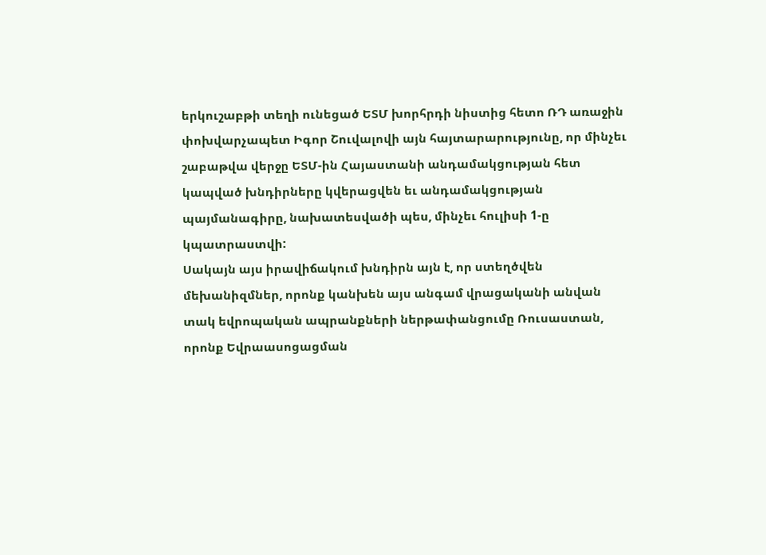երկուշաբթի տեղի ունեցած ԵՏՄ խորհրդի նիստից հետո ՌԴ առաջին փոխվարչապետ Իգոր Շուվալովի այն հայտարարությունը, որ մինչեւ շաբաթվա վերջը ԵՏՄ-ին Հայաստանի անդամակցության հետ կապված խնդիրները կվերացվեն եւ անդամակցության պայմանագիրը, նախատեսվածի պես, մինչեւ հուլիսի 1-ը կպատրաստվի:
Սակայն այս իրավիճակում խնդիրն այն է, որ ստեղծվեն մեխանիզմներ, որոնք կանխեն այս անգամ վրացականի անվան տակ եվրոպական ապրանքների ներթափանցումը Ռուսաստան, որոնք Եվրաասոցացման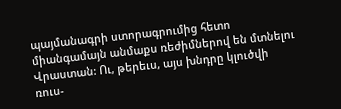պայմանագրի ստորագրումից հետո միանգամայն անմաքս ռեժիմներով են մտնելու Վրաստան: Ու, թերեւս, այս խնդրը կլուծվի ռուս-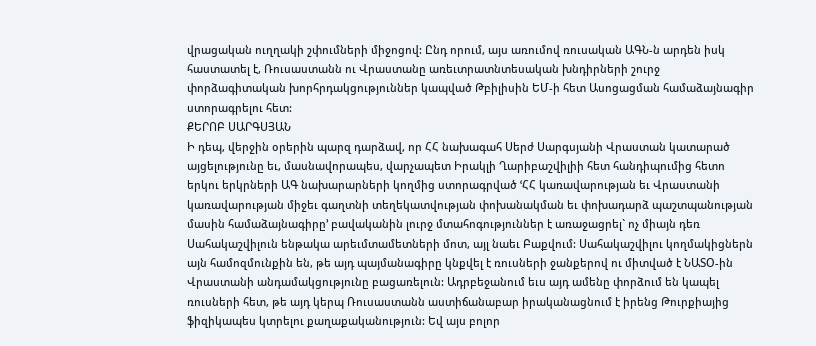վրացական ուղղակի շփումների միջոցով: Ընդ որում, այս առումով ռուսական ԱԳՆ-ն արդեն իսկ հաստատել է, Ռուսաստանն ու Վրաստանը առեւտրատնտեսական խնդիրների շուրջ փորձագիտական խորհրդակցություններ կապված Թբիլիսին ԵՄ-ի հետ Ասոցացման համաձայնագիր ստորագրելու հետ:
ՔԵՐՈԲ ՍԱՐԳՍՅԱՆ
Ի դեպ, վերջին օրերին պարզ դարձավ, որ ՀՀ նախագահ Սերժ Սարգսյանի Վրաստան կատարած այցելությունը եւ, մասնավորապես, վարչապետ Իրակլի Ղարիբաշվիլիի հետ հանդիպումից հետո երկու երկրների ԱԳ նախարարների կողմից ստորագրված ՙՀՀ կառավարության եւ Վրաստանի կառավարության միջեւ գաղտնի տեղեկատվության փոխանակման եւ փոխադարձ պաշտպանության մասին համաձայնագիրը՚ բավականին լուրջ մտահոգություններ է առաջացրել` ոչ միայն դեռ Սահակաշվիլուն ենթակա արեւմտամետների մոտ, այլ նաեւ Բաքվում: Սահակաշվիլու կողմակիցներն այն համոզմունքին են, թե այդ պայմանագիրը կնքվել է ռուսների ջանքերով ու միտված է ՆԱՏՕ-ին Վրաստանի անդամակցությունը բացառելուն: Ադրբեջանում եւս այդ ամենը փորձում են կապել ռուսների հետ, թե այդ կերպ Ռուսաստանն աստիճանաբար իրականացնում է իրենց Թուրքիայից ֆիզիկապես կտրելու քաղաքականություն: Եվ այս բոլոր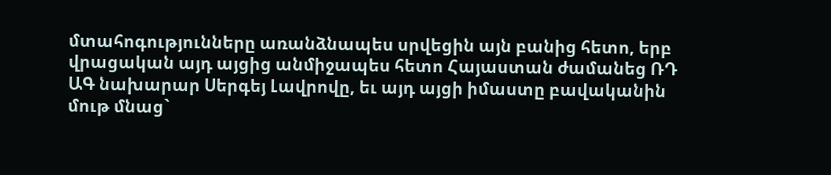մտահոգությունները առանձնապես սրվեցին այն բանից հետո, երբ վրացական այդ այցից անմիջապես հետո Հայաստան ժամանեց ՌԴ ԱԳ նախարար Սերգեյ Լավրովը, եւ այդ այցի իմաստը բավականին մութ մնաց`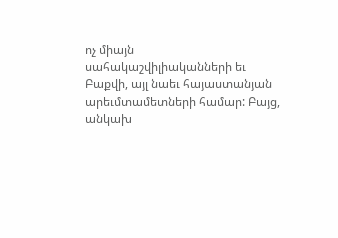ոչ միայն սահակաշվիլիականների եւ Բաքվի, այլ նաեւ հայաստանյան արեւմտամետների համար: Բայց, անկախ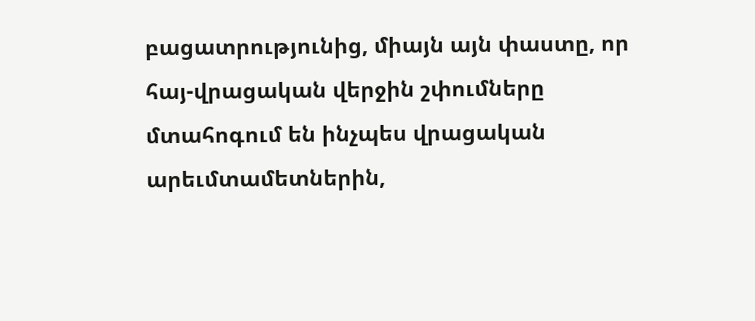բացատրությունից, միայն այն փաստը, որ հայ-վրացական վերջին շփումները մտահոգում են ինչպես վրացական արեւմտամետներին,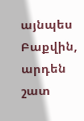այնպես Բաքվին, արդեն շատ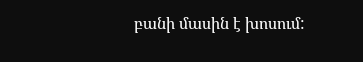բանի մասին է խոսում: